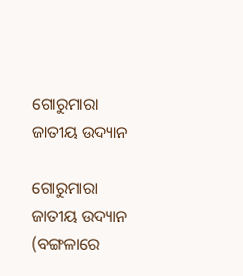ଗୋରୁମାରା ଜାତୀୟ ଉଦ୍ୟାନ

ଗୋରୁମାରା ଜାତୀୟ ଉଦ୍ୟାନ (ବଙ୍ଗଳାରେ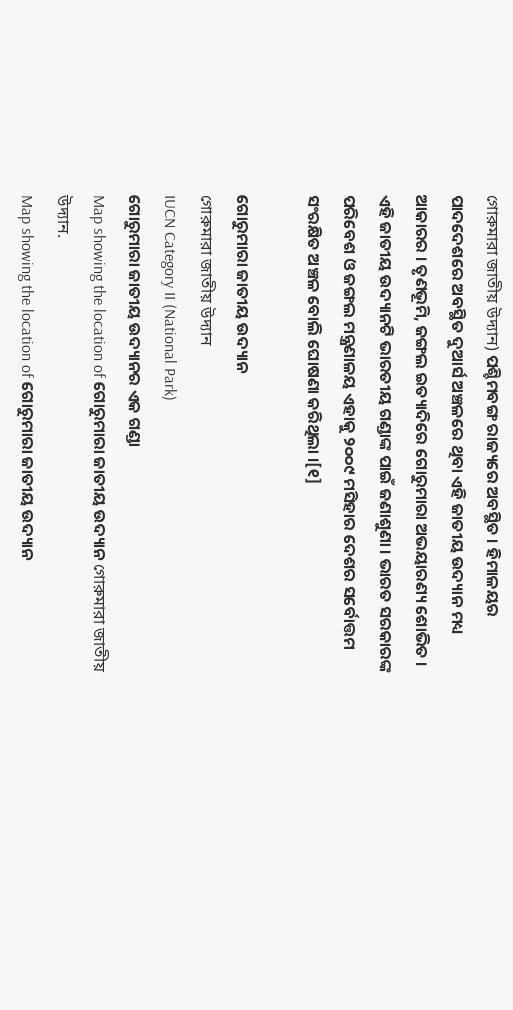গোরুমারা জাতীয় উদ্যান) ପଶ୍ଚିମବଙ୍ଗ ରାଜ୍ୟରେ ଅବସ୍ଥିତ । ହିମାଳୟର ପାଦଦେଶରେ ଅବସ୍ଥିତ ଦୁଆର୍ସ ଅଞ୍ଚଳରେ ଥିବା ଏହି ଜାତୀୟ ଉଦ୍ୟାନ ମଧ୍ୟ ଆକାରର । ତୃଣଭୂମି, ଜଙ୍ଗଲ ଇତ୍ୟାଦିରେ ଗୋରୁମାରା ଅଭୟାରଣ୍ୟ ଶୋଭିତ । ଏହି ଜାତୀୟ ଉଦ୍ୟାନଟି ଭାରତୀୟ ଗଣ୍ଡାଙ୍କ ପାଇଁ ଜଣାଶୁଣା । ଭାରତ ସରକାରଙ୍କ ପରିବେଶ ଓ ଜଙ୍ଗଲ ମନ୍ତ୍ରଣାଳୟ ଏହାକୁ ୨୦୦୯ ମସିହାର ଦେଶର ସର୍ବୋତ୍ତମ ସଂରକ୍ଷିତ ଅଞ୍ଚଳ ବୋଲି ଘୋଷଣା କରିଥିଲା ।[୧]

ଗୋରୁମାରା ଜାତୀୟ ଉଦ୍ୟାନ
গোরুমারা জাতীয় উদ্যান
IUCN Category II (National Park)
ଗୋରୁମାରା ଜାତୀୟ ଉଦ୍ୟାନର ଏକ ଗଣ୍ଡା
Map showing the location of ଗୋରୁମାରା ଜାତୀୟ ଉଦ୍ୟାନ গোরুমারা জাতীয় উদ্যান.
Map showing the location of ଗୋରୁମାରା ଜାତୀୟ ଉଦ୍ୟାନ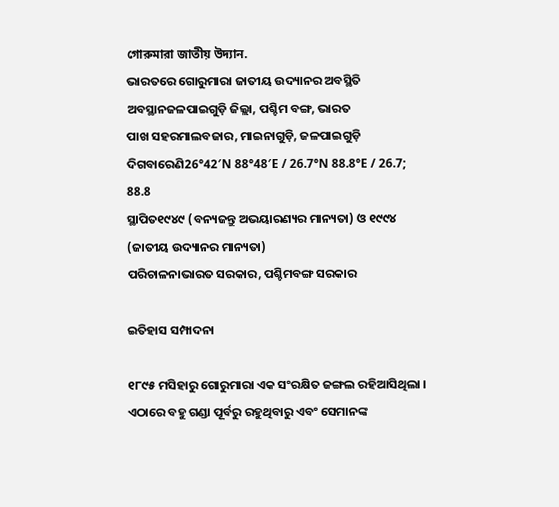গোরুমারা জাতীয় উদ্যান.
ଭାରତରେ ଗୋରୁମାରା ଜାତୀୟ ଉଦ୍ୟାନର ଅବସ୍ଥିତି
ଅବସ୍ଥାନଜଳପାଇଗୁଡ଼ି ଜିଲ୍ଲା, ପଶ୍ଚିମ ବଙ୍ଗ, ଭାରତ
ପାଖ ସହରମାଲବଜାର, ମାଇନାଗୁଡ଼ି, ଜଳପାଇଗୁଡ଼ି
ଦିଗବାରେଣି26°42′N 88°48′E / 26.7°N 88.8°E / 26.7; 88.8
ସ୍ଥାପିତ୧୯୪୯ (ବନ୍ୟଜନ୍ତୁ ଅଭୟାରଣ୍ୟର ମାନ୍ୟତା) ଓ ୧୯୯୪ (ଜାତୀୟ ଉଦ୍ୟାନର ମାନ୍ୟତା)
ପରିଚାଳନାଭାରତ ସରକାର, ପଶ୍ଚିମବଙ୍ଗ ସରକାର

ଇତିହାସ ସମ୍ପାଦନା

୧୮୯୫ ମସିହାରୁ ଗୋରୁମାରା ଏକ ସଂରକ୍ଷିତ ଜଙ୍ଗଲ ରହିଆସିଥିଲା । ଏଠାରେ ବହୁ ଗଣ୍ଡା ପୂର୍ବରୁ ରହୁଥିବାରୁ ଏବଂ ସେମାନଙ୍କ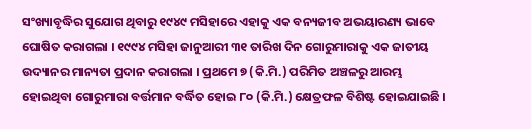ସଂଖ୍ୟାବୃଦ୍ଧିର ସୁଯୋଗ ଥିବାରୁ ୧୯୪୯ ମସିହାରେ ଏହାକୁ ଏକ ବନ୍ୟଜୀବ ଅଭୟାରଣ୍ୟ ଭାବେ ଘୋଷିତ କରାଗଲା । ୧୯୯୪ ମସିହା ଜାନୁଆରୀ ୩୧ ତାରିଖ ଦିନ ଗୋରୁମାରାକୁ ଏକ ଜାତୀୟ ଉଦ୍ୟାନର ମାନ୍ୟତା ପ୍ରଦାନ କରାଗଲା । ପ୍ରଥମେ ୭ (କି.ମି.) ପରିମିତ ଅଞ୍ଚଳରୁ ଆରମ୍ଭ ହୋଇଥିବା ଗୋରୁମାରା ବର୍ତ୍ତମାନ ବର୍ଦ୍ଧିତ ହୋଇ ୮୦ (କି.ମି.) କ୍ଷେତ୍ରଫଳ ବିଶିଷ୍ଟ ହୋଇଯାଇଛି ।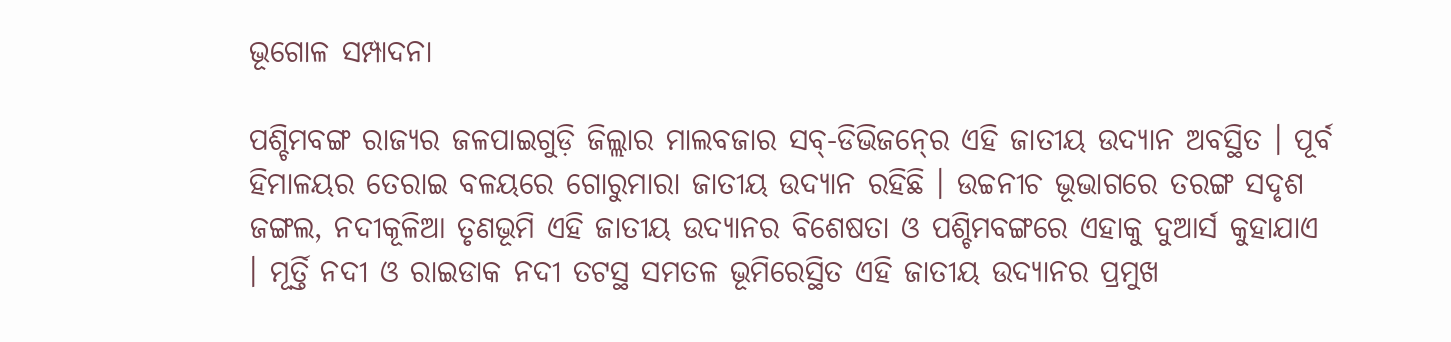ଭୂଗୋଳ ସମ୍ପାଦନା

ପଶ୍ଚିମବଙ୍ଗ ରାଜ୍ୟର ଜଳପାଇଗୁଡ଼ି ଜିଲ୍ଲାର ମାଲବଜାର ସବ୍-ଡିଭିଜନ୍‍ରେ ଏହି ଜାତୀୟ ଉଦ୍ୟାନ ଅବସ୍ଥିତ । ପୂର୍ବ ହିମାଳୟର ତେରାଇ ବଳୟରେ ଗୋରୁମାରା ଜାତୀୟ ଉଦ୍ୟାନ ରହିଛି । ଉଚ୍ଚନୀଚ ଭୂଭାଗରେ ତରଙ୍ଗ ସଦୃଶ ଜଙ୍ଗଲ, ନଦୀକୂଳିଆ ତୃଣଭୂମି ଏହି ଜାତୀୟ ଉଦ୍ୟାନର ବିଶେଷତା ଓ ପଶ୍ଚିମବଙ୍ଗରେ ଏହାକୁ ଦୁଆର୍ସ କୁହାଯାଏ । ମୂର୍ତ୍ତି ନଦୀ ଓ ରାଇଡାକ ନଦୀ ତଟସ୍ଥ ସମତଳ ଭୂମିରେସ୍ଥିତ ଏହି ଜାତୀୟ ଉଦ୍ୟାନର ପ୍ରମୁଖ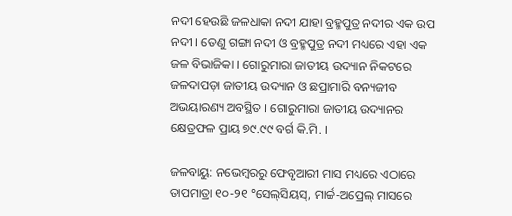ନଦୀ ହେଉଛି ଜଳଧାକା ନଦୀ ଯାହା ବ୍ରହ୍ମପୁତ୍ର ନଦୀର ଏକ ଉପ ନଦୀ । ତେଣୁ ଗଙ୍ଗା ନଦୀ ଓ ବ୍ରହ୍ମପୁତ୍ର ନଦୀ ମଧ୍ୟରେ ଏହା ଏକ ଜଳ ବିଭାଜିକା । ଗୋରୁମାରା ଜାତୀୟ ଉଦ୍ୟାନ ନିକଟରେ ଜଳଦାପଡ଼ା ଜାତୀୟ ଉଦ୍ୟାନ ଓ ଛପ୍ରାମାରି ବନ୍ୟଜୀବ ଅଭୟାରଣ୍ୟ ଅବସ୍ଥିତ । ଗୋରୁମାରା ଜାତୀୟ ଉଦ୍ୟାନର କ୍ଷେତ୍ରଫଳ ପ୍ରାୟ ୭୯.୯୯ ବର୍ଗ କି.ମି. ।

ଜଳବାୟୁ: ନଭେମ୍ବରରୁ ଫେବୃଆରୀ ମାସ ମଧ୍ୟରେ ଏଠାରେ ତାପମାତ୍ରା ୧୦-୨୧ °ସେଲ୍‍ସିୟସ୍, ମାର୍ଚ୍ଚ-ଅପ୍ରେଲ୍ ମାସରେ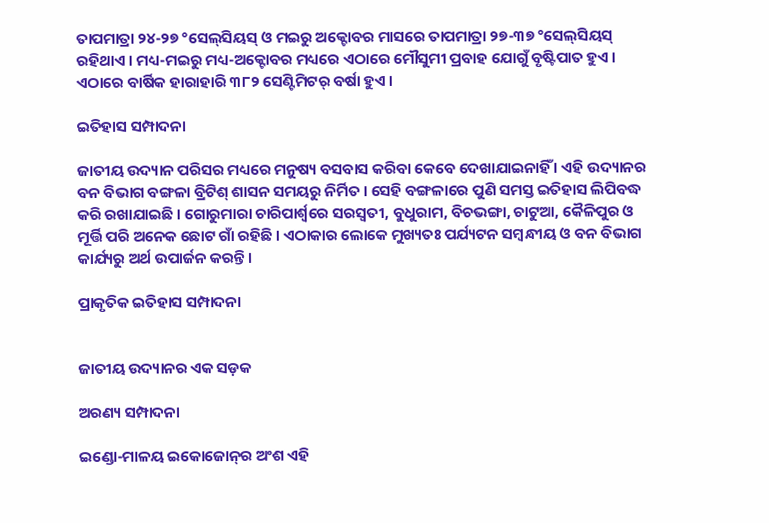ତାପମାତ୍ରା ୨୪-୨୭ °ସେଲ୍‍ସିୟସ୍ ଓ ମଇରୁ ଅକ୍ଟୋବର ମାସରେ ତାପମାତ୍ରା ୨୭-୩୭ °ସେଲ୍‍ସିୟସ୍ ରହିଥାଏ । ମଧ୍ୟ-ମଇରୁ ମଧ୍ୟ-ଅକ୍ଟୋବର ମଧ୍ୟରେ ଏଠାରେ ମୌସୁମୀ ପ୍ରବାହ ଯୋଗୁଁ ବୃଷ୍ଟିପାତ ହୁଏ । ଏଠାରେ ବାର୍ଷିକ ହାରାହାରି ୩୮୨ ସେଣ୍ଟିମିଟର୍ ବର୍ଷା ହୁଏ ।

ଇତିହାସ ସମ୍ପାଦନା

ଜାତୀୟ ଉଦ୍ୟାନ ପରିସର ମଧ୍ୟରେ ମନୁଷ୍ୟ ବସବାସ କରିବା କେବେ ଦେଖାଯାଇନାହିଁ । ଏହି ଉଦ୍ୟାନର ବନ ବିଭାଗ ବଙ୍ଗଳା ବ୍ରିଟିଶ୍ ଶାସନ ସମୟରୁ ନିର୍ମିତ । ସେହି ବଙ୍ଗଳାରେ ପୁଣି ସମସ୍ତ ଇତିହାସ ଲିପିବଦ୍ଧ କରି ରଖାଯାଇଛି । ଗୋରୁମାରା ଚାରିପାର୍ଶ୍ୱରେ ସରସ୍ୱତୀ, ବୁଧୁରାମ, ବିଚଭଙ୍ଗା, ଚାଟୁଆ, କୈଳିପୁର ଓ ମୂର୍ତ୍ତି ପରି ଅନେକ ଛୋଟ ଗାଁ ରହିଛି । ଏଠାକାର ଲୋକେ ମୁଖ୍ୟତଃ ପର୍ଯ୍ୟଟନ ସମ୍ବନ୍ଧୀୟ ଓ ବନ ବିଭାଗ କାର୍ଯ୍ୟରୁ ଅର୍ଥ ଉପାର୍ଜନ କରନ୍ତି ।

ପ୍ରାକୃତିକ ଇତିହାସ ସମ୍ପାଦନା


ଜାତୀୟ ଉଦ୍ୟାନର ଏକ ସଡ଼କ

ଅରଣ୍ୟ ସମ୍ପାଦନା

ଇଣ୍ଡୋ-ମାଳୟ ଇକୋଜୋନ୍‍ର ଅଂଶ ଏହି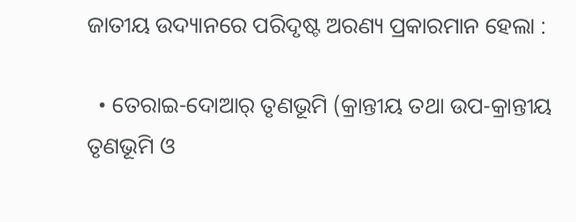ଜାତୀୟ ଉଦ୍ୟାନରେ ପରିଦୃଷ୍ଟ ଅରଣ୍ୟ ପ୍ରକାରମାନ ହେଲା :

  • ତେରାଇ-ଦୋଆର୍ ତୃଣଭୂମି (କ୍ରାନ୍ତୀୟ ତଥା ଉପ-କ୍ରାନ୍ତୀୟ ତୃଣଭୂମି ଓ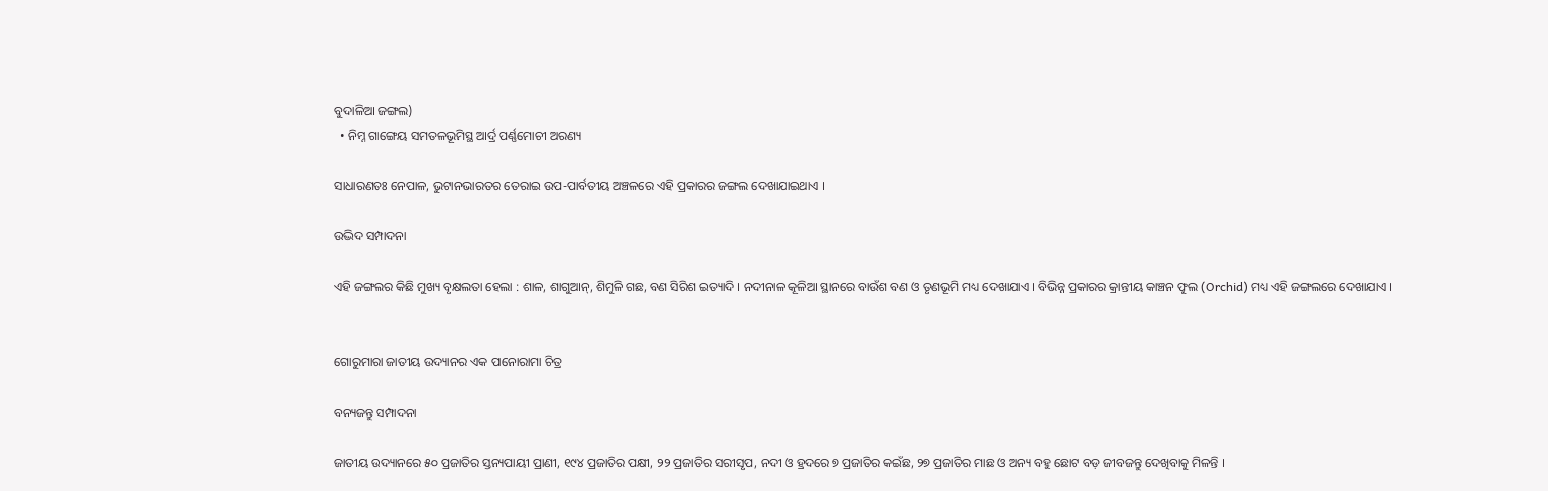ବୁଦାଳିଆ ଜଙ୍ଗଲ)
  • ନିମ୍ନ ଗାଙ୍ଗେୟ ସମତଳଭୂମିସ୍ଥ ଆର୍ଦ୍ର ପର୍ଣ୍ଣମୋଚୀ ଅରଣ୍ୟ

ସାଧାରଣତଃ ନେପାଳ, ଭୁଟାନଭାରତର ତେରାଇ ଉପ-ପାର୍ବତୀୟ ଅଞ୍ଚଳରେ ଏହି ପ୍ରକାରର ଜଙ୍ଗଲ ଦେଖାଯାଇଥାଏ ।

ଉଦ୍ଭିଦ ସମ୍ପାଦନା

ଏହି ଜଙ୍ଗଲର କିଛି ମୁଖ୍ୟ ବୃକ୍ଷଲତା ହେଲା : ଶାଳ, ଶାଗୁଆନ୍, ଶିମୁଳି ଗଛ, ବଣ ସିରିଶ ଇତ୍ୟାଦି । ନଦୀନାଳ କୂଳିଆ ସ୍ଥାନରେ ବାଉଁଶ ବଣ ଓ ତୃଣଭୂମି ମଧ୍ୟ ଦେଖାଯାଏ । ବିଭିନ୍ନ ପ୍ରକାରର କ୍ରାନ୍ତୀୟ କାଞ୍ଚନ ଫୁଲ (Orchid) ମଧ୍ୟ ଏହି ଜଙ୍ଗଲରେ ଦେଖାଯାଏ ।


ଗୋରୁମାରା ଜାତୀୟ ଉଦ୍ୟାନର ଏକ ପାନୋରାମା ଚିତ୍ର

ବନ୍ୟଜନ୍ତୁ ସମ୍ପାଦନା

ଜାତୀୟ ଉଦ୍ୟାନରେ ୫୦ ପ୍ରଜାତିର ସ୍ତନ୍ୟପାୟୀ ପ୍ରାଣୀ, ୧୯୪ ପ୍ରଜାତିର ପକ୍ଷୀ, ୨୨ ପ୍ରଜାତିର ସରୀସୃପ, ନଦୀ ଓ ହ୍ରଦରେ ୭ ପ୍ରଜାତିର କଇଁଛ, ୨୭ ପ୍ରଜାତିର ମାଛ ଓ ଅନ୍ୟ ବହୁ ଛୋଟ ବଡ଼ ଜୀବଜନ୍ତୁ ଦେଖିବାକୁ ମିଳନ୍ତି ।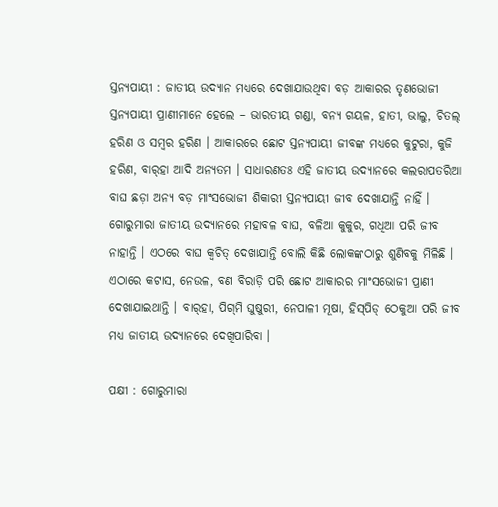ସ୍ତନ୍ୟପାୟୀ : ଜାତୀୟ ଉଦ୍ୟାନ ମଧ୍ୟରେ ଦେଖାଯାଉଥିବା ବଡ଼ ଆକାରର ତୃଣଭୋଜୀ ସ୍ତନ୍ୟପାୟୀ ପ୍ରାଣୀମାନେ ହେଲେ – ଭାରତୀୟ ଗଣ୍ଡା, ବନ୍ୟ ଗୟଳ, ହାତୀ, ଭାଲୁ, ଚିତଲ୍ ହରିଣ ଓ ସମ୍ବର ହରିଣ । ଆକାରରେ ଛୋଟ ସ୍ତନ୍ୟପାୟୀ ଜୀବଙ୍କ ମଧ୍ୟରେ କୁଟୁରା, କୁଜି ହରିଣ, ବାର୍‍ହା ଆଦି ଅନ୍ୟତମ । ସାଧାରଣତଃ ଏହି ଜାତୀୟ ଉଦ୍ୟାନରେ କଲରାପତରିଆ ବାଘ ଛଡ଼ା ଅନ୍ୟ ବଡ଼ ମାଂସଭୋଜୀ ଶିକାରୀ ସ୍ତନ୍ୟପାୟୀ ଜୀବ ଦେଖାଯାନ୍ତି ନାହିଁ । ଗୋରୁମାରା ଜାତୀୟ ଉଦ୍ୟାନରେ ମହାବଳ ବାଘ, ବଳିଆ କୁକୁର, ଗଧିଆ ପରି ଜୀବ ନାହାନ୍ତି । ଏଠରେ ବାଘ କ୍ୱଚିତ୍ ଦେଖାଯାନ୍ତି ବୋଲି କିଛି ଲୋକଙ୍କଠାରୁ ଶୁଣିବକୁ ମିଳିଛି । ଏଠାରେ କଟାସ, ନେଉଳ, ବଣ ବିରାଡ଼ି ପରି ଛୋଟ ଆକାରର ମାଂସଭୋଜୀ ପ୍ରାଣୀ ଦେଖାଯାଇଥାନ୍ତି । ବାର୍‍ହା, ପିଗ୍‍ମି ଘୁଷୁରୀ, ନେପାଳୀ ମୂଷା, ହିସ୍‍ପିଡ୍ ଠେକୁଆ ପରି ଜୀବ ମଧ୍ୟ ଜାତୀୟ ଉଦ୍ୟାନରେ ଦେଖିପାରିବା ।

ପକ୍ଷୀ : ଗୋରୁମାରା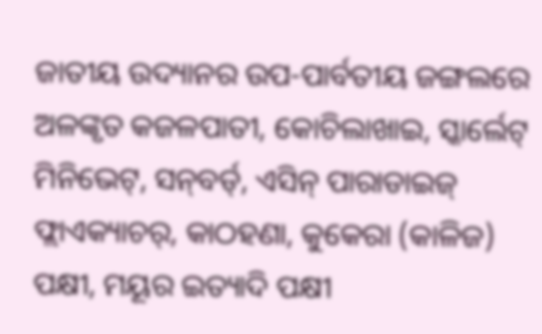ଜାତୀୟ ଉଦ୍ୟାନର ଉପ-ପାର୍ବତୀୟ ଜଙ୍ଗଲରେ ଅଳଙ୍କୃତ କଜଳପାତୀ, କୋଚିଲାଖାଇ, ସ୍କାର୍ଲେଟ୍ ମିନିଭେଟ୍, ସନ୍‍ବର୍ଡ୍, ଏସିନ୍ ପାରାଡାଇଜ୍ ଫ୍ଲାଏକ୍ୟାଚର୍, କାଠହଣା, କୁକେରା (କାଳିଜ) ପକ୍ଷୀ, ମୟୂର ଇତ୍ୟାଦି ପକ୍ଷୀ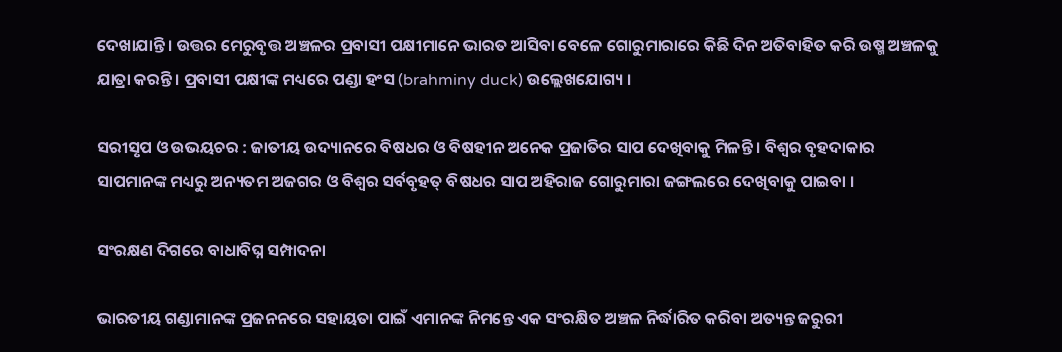ଦେଖାଯାନ୍ତି । ଉତ୍ତର ମେରୁବୃତ୍ତ ଅଞ୍ଚଳର ପ୍ରବାସୀ ପକ୍ଷୀମାନେ ଭାରତ ଆସିବା ବେଳେ ଗୋରୁମାରାରେ କିଛି ଦିନ ଅତିବାହିତ କରି ଉଷ୍ମ ଅଞ୍ଚଳକୁ ଯାତ୍ରା କରନ୍ତି । ପ୍ରବାସୀ ପକ୍ଷୀଙ୍କ ମଧ୍ୟରେ ପଣ୍ଡା ହଂସ (brahminy duck) ଉଲ୍ଲେଖଯୋଗ୍ୟ ।

ସରୀସୃପ ଓ ଉଭୟଚର : ଜାତୀୟ ଉଦ୍ୟାନରେ ବିଷଧର ଓ ବିଷହୀନ ଅନେକ ପ୍ରଜାତିର ସାପ ଦେଖିବାକୁ ମିଳନ୍ତି । ବିଶ୍ୱର ବୃହଦାକାର ସାପମାନଙ୍କ ମଧ୍ୟରୁ ଅନ୍ୟତମ ଅଜଗର ଓ ବିଶ୍ୱର ସର୍ବବୃହତ୍ ବିଷଧର ସାପ ଅହିରାଜ ଗୋରୁମାରା ଜଙ୍ଗଲରେ ଦେଖିବାକୁ ପାଇବା ।

ସଂରକ୍ଷଣ ଦିଗରେ ବାଧାବିଘ୍ନ ସମ୍ପାଦନା

ଭାରତୀୟ ଗଣ୍ଡାମାନଙ୍କ ପ୍ରଜନନରେ ସହାୟତା ପାଇଁ ଏମାନଙ୍କ ନିମନ୍ତେ ଏକ ସଂରକ୍ଷିତ ଅଞ୍ଚଳ ନିର୍ଦ୍ଧାରିତ କରିବା ଅତ୍ୟନ୍ତ ଜରୁରୀ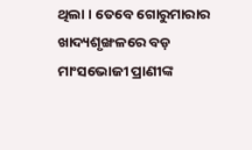ଥିଲା । ତେବେ ଗୋରୁମାରାର ଖାଦ୍ୟଶୃଙ୍ଖଳରେ ବଡ଼ ମାଂସଭୋଜୀ ପ୍ରାଣୀଙ୍କ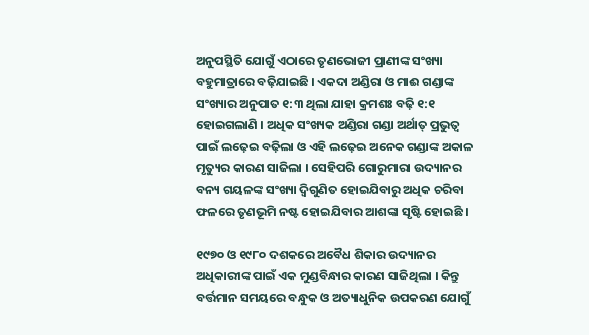ଅନୁପସ୍ଥିତି ଯୋଗୁଁ ଏଠାରେ ତୃଣଭୋଜୀ ପ୍ରାଣୀଙ୍କ ସଂଖ୍ୟା ବହୁମାତ୍ରାରେ ବଢ଼ିଯାଇଛି । ଏକଦା ଅଣ୍ଡିରା ଓ ମାଈ ଗଣ୍ଡାଙ୍କ ସଂଖ୍ୟାର ଅନୁପାତ ୧:୩ ଥିଲା ଯାହା କ୍ରମଶଃ ବଢ଼ି ୧:୧ ହୋଇଗଲାଣି । ଅଧିକ ସଂଖ୍ୟକ ଅଣ୍ଡିରା ଗଣ୍ଡା ଅର୍ଥାତ୍ ପ୍ରଭୁତ୍ୱ ପାଇଁ ଲଢ଼େଇ ବଢ଼ିଲା ଓ ଏହି ଲଢ଼େଇ ଅନେକ ଗଣ୍ଡାଙ୍କ ଅକାଳ ମୃତ୍ୟୁର କାରଣ ସାଜିଲା । ସେହିପରି ଗୋରୁମାରା ଉଦ୍ୟାନର ବନ୍ୟ ଗୟଳଙ୍କ ସଂଖ୍ୟା ଦ୍ୱିଗୁଣିତ ହୋଇଯିବାରୁ ଅଧିକ ଚରିବା ଫଳରେ ତୃଣଭୂମି ନଷ୍ଟ ହୋଇଯିବାର ଆଶଙ୍କା ସୃଷ୍ଟି ହୋଇଛି ।

୧୯୭୦ ଓ ୧୯୮୦ ଦଶକରେ ଅବୈଧ ଶିକାର ଉଦ୍ୟାନର ଅଧିକାରୀଙ୍କ ପାଇଁ ଏକ ମୁଣ୍ଡବିନ୍ଧାର କାରଣ ସାଜିଥିଲା । କିନ୍ତୁ ବର୍ତ୍ତମାନ ସମୟରେ ବନ୍ଧୁକ ଓ ଅତ୍ୟାଧୁନିକ ଉପକରଣ ଯୋଗୁଁ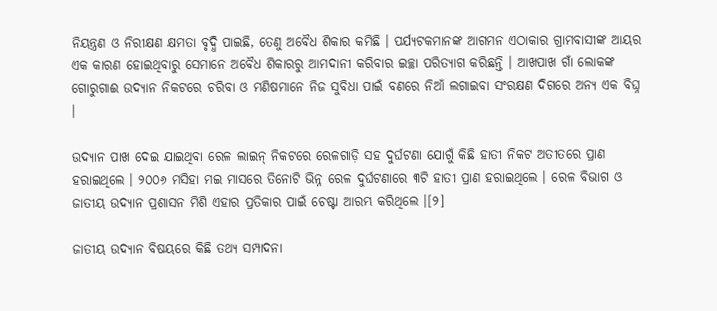ନିୟନ୍ତ୍ରଣ ଓ ନିରୀକ୍ଷଣ କ୍ଷମତା ବୃଦ୍ଧି ପାଇଛି, ତେଣୁ ଅବୈଧ ଶିକାର କମିଛି । ପର୍ଯ୍ୟଟକମାନଙ୍କ ଆଗମନ ଏଠାକାର ଗ୍ରାମବାସୀଙ୍କ ଆୟର ଏକ କାରଣ ହୋଇଥିବାରୁ ସେମାନେ ଅବୈଧ ଶିକାରରୁ ଆମଦାନୀ କରିବାର ଇଚ୍ଛା ପରିତ୍ୟାଗ କରିଛନ୍ତି । ଆଖପାଖ ଗାଁ ଲୋକଙ୍କ ଗୋରୁଗାଈ ଉଦ୍ୟାନ ନିକଟରେ ଚରିବା ଓ ମଣିଷମାନେ ନିଜ ସୁବିଧା ପାଇଁ ବଣରେ ନିଆଁ ଲଗାଇବା ସଂରକ୍ଷଣ ଦିଗରେ ଅନ୍ୟ ଏକ ବିଘ୍ନ ।

ଉଦ୍ୟାନ ପାଖ ଦେଇ ଯାଇଥିବା ରେଳ ଲାଇନ୍ ନିକଟରେ ରେଳଗାଡ଼ି ସହ ଦୁର୍ଘଟଣା ଯୋଗୁଁ କିଛି ହାତୀ ନିକଟ ଅତୀତରେ ପ୍ରାଣ ହରାଇଥିଲେ । ୨୦୦୬ ମସିହା ମଇ ମାସରେ ତିନୋଟି ଭିନ୍ନ ରେଳ ଦୁର୍ଘଟଣାରେ ୩ଟି ହାତୀ ପ୍ରାଣ ହରାଇଥିଲେ । ରେଳ ବିଭାଗ ଓ ଜାତୀୟ ଉଦ୍ୟାନ ପ୍ରଶାସନ ମିଶି ଏହାର ପ୍ରତିକାର ପାଇଁ ଚେଷ୍ଟା ଆରମ୍ଭ କରିଥିଲେ ।[୨]

ଜାତୀୟ ଉଦ୍ୟାନ ବିଷୟରେ କିଛି ତଥ୍ୟ ସମ୍ପାଦନା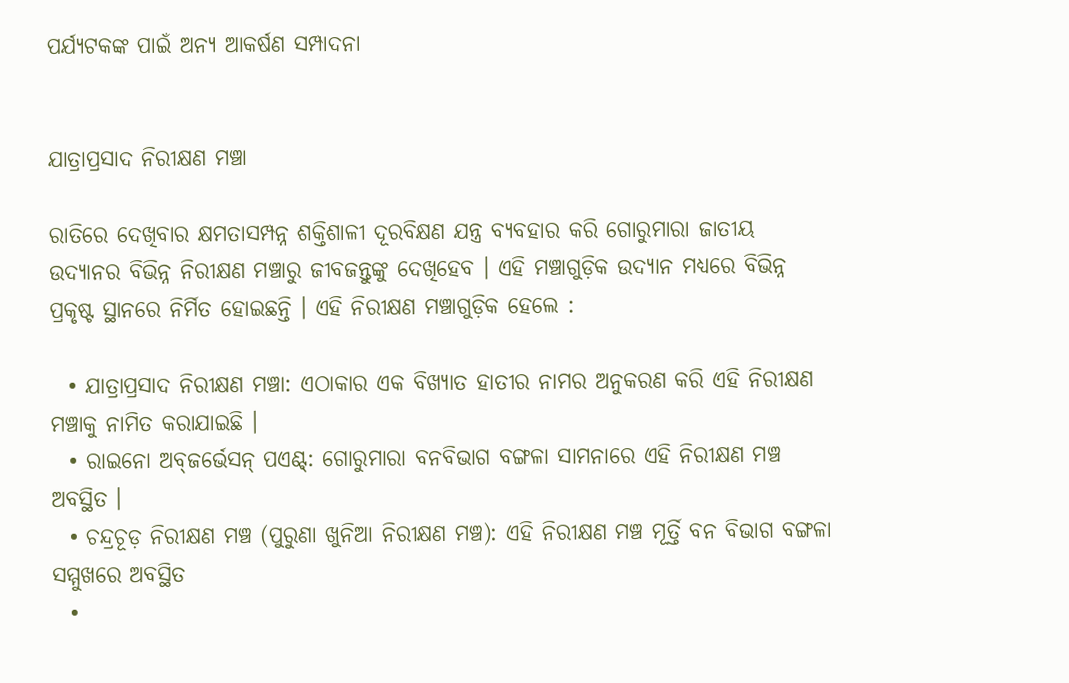ପର୍ଯ୍ୟଟକଙ୍କ ପାଇଁ ଅନ୍ୟ ଆକର୍ଷଣ ସମ୍ପାଦନା


ଯାତ୍ରାପ୍ରସାଦ ନିରୀକ୍ଷଣ ମଞ୍ଚା

ରାତିରେ ଦେଖିବାର କ୍ଷମତାସମ୍ପନ୍ନ ଶକ୍ତିଶାଳୀ ଦୂରବିକ୍ଷଣ ଯନ୍ତ୍ର ବ୍ୟବହାର କରି ଗୋରୁମାରା ଜାତୀୟ ଉଦ୍ୟାନର ବିଭିନ୍ନ ନିରୀକ୍ଷଣ ମଞ୍ଚାରୁ ଜୀବଜନ୍ତୁଙ୍କୁ ଦେଖିହେବ । ଏହି ମଞ୍ଚାଗୁଡ଼ିକ ଉଦ୍ୟାନ ମଧ୍ୟରେ ବିଭିନ୍ନ ପ୍ରକୃଷ୍ଟ ସ୍ଥାନରେ ନିର୍ମିତ ହୋଇଛନ୍ତି । ଏହି ନିରୀକ୍ଷଣ ମଞ୍ଚାଗୁଡ଼ିକ ହେଲେ :

  • ଯାତ୍ରାପ୍ରସାଦ ନିରୀକ୍ଷଣ ମଞ୍ଚା: ଏଠାକାର ଏକ ବିଖ୍ୟାତ ହାତୀର ନାମର ଅନୁକରଣ କରି ଏହି ନିରୀକ୍ଷଣ ମଞ୍ଚାକୁ ନାମିତ କରାଯାଇଛି ।
  • ରାଇନୋ ଅବ୍‍ଜର୍ଭେସନ୍ ପଏଣ୍ଟ୍: ଗୋରୁମାରା ବନବିଭାଗ ବଙ୍ଗଳା ସାମନାରେ ଏହି ନିରୀକ୍ଷଣ ମଞ୍ଚ ଅବସ୍ଥିତ ।
  • ଚନ୍ଦ୍ରଚୂଡ଼ ନିରୀକ୍ଷଣ ମଞ୍ଚ (ପୁରୁଣା ଖୁନିଆ ନିରୀକ୍ଷଣ ମଞ୍ଚ): ଏହି ନିରୀକ୍ଷଣ ମଞ୍ଚ ମୂର୍ତ୍ତି ବନ ବିଭାଗ ବଙ୍ଗଳା ସମ୍ମୁଖରେ ଅବସ୍ଥିତ
  •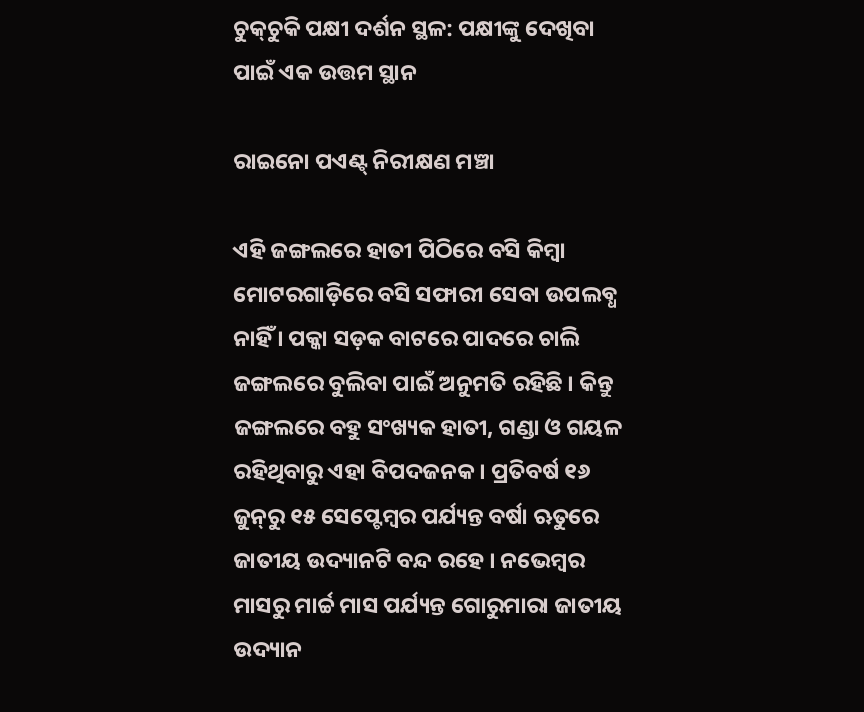ଚୁକ୍‍ଚୁକି ପକ୍ଷୀ ଦର୍ଶନ ସ୍ଥଳ: ପକ୍ଷୀଙ୍କୁ ଦେଖିବା ପାଇଁ ଏକ ଉତ୍ତମ ସ୍ଥାନ

ରାଇନୋ ପଏଣ୍ଟ୍ ନିରୀକ୍ଷଣ ମଞ୍ଚା

ଏହି ଜଙ୍ଗଲରେ ହାତୀ ପିଠିରେ ବସି କିମ୍ବା ମୋଟରଗାଡ଼ିରେ ବସି ସଫାରୀ ସେବା ଉପଲବ୍ଧ ନାହିଁ । ପକ୍କା ସଡ଼କ ବାଟରେ ପାଦରେ ଚାଲି ଜଙ୍ଗଲରେ ବୁଲିବା ପାଇଁ ଅନୁମତି ରହିଛି । କିନ୍ତୁ ଜଙ୍ଗଲରେ ବହୁ ସଂଖ୍ୟକ ହାତୀ, ଗଣ୍ଡା ଓ ଗୟଳ ରହିଥିବାରୁ ଏହା ବିପଦଜନକ । ପ୍ରତିବର୍ଷ ୧୬ ଜୁନ୍‍ରୁ ୧୫ ସେପ୍ଟେମ୍ବର ପର୍ଯ୍ୟନ୍ତ ବର୍ଷା ଋତୁରେ ଜାତୀୟ ଉଦ୍ୟାନଟି ବନ୍ଦ ରହେ । ନଭେମ୍ବର ମାସରୁ ମାର୍ଚ୍ଚ ମାସ ପର୍ଯ୍ୟନ୍ତ ଗୋରୁମାରା ଜାତୀୟ ଉଦ୍ୟାନ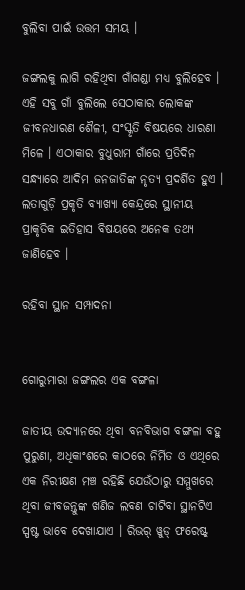ବୁଲିବା ପାଇଁ ଉତ୍ତମ ସମୟ ।

ଜଙ୍ଗଲକୁ ଲାଗି ରହିଥିବା ଗାଁଗଣ୍ଡା ମଧ୍ୟ ବୁଲିହେବ । ଏହି ସବୁ ଗାଁ ବୁଲିଲେ ସେଠାକାର ଲୋକଙ୍କ ଜୀବନଧାରଣ ଶୈଳୀ, ସଂସ୍କୃତି ବିଷୟରେ ଧାରଣା ମିଳେ । ଏଠାକାର ବୁଧୁରାମ ଗାଁରେ ପ୍ରତିଦିନ ସନ୍ଧ୍ୟାରେ ଆଦିମ ଜନଜାତିଙ୍କ ନୃତ୍ୟ ପ୍ରଦର୍ଶିତ ହୁଏ । ଲତାଗୁଡ଼ି ପ୍ରକୃତି ବ୍ୟାଖ୍ୟା କେନ୍ଦ୍ରରେ ସ୍ଥାନୀୟ ପ୍ରାକୃତିକ ଇତିହାସ ବିଷୟରେ ଅନେକ ତଥ୍ୟ ଜାଣିହେବ ।

ରହିବା ସ୍ଥାନ ସମ୍ପାଦନା


ଗୋରୁମାରା ଜଙ୍ଗଲର ଏକ ବଙ୍ଗଳା

ଜାତୀୟ ଉଦ୍ୟାନରେ ଥିବା ବନବିଭାଗ ବଙ୍ଗଳା ବହୁ ପୁରୁଣା, ଅଧିକାଂଶରେ କାଠରେ ନିର୍ମିତ ଓ ଏଥିରେ ଏକ ନିରୀକ୍ଷଣ ମଞ୍ଚ ରହିଛି ଯେଉଁଠାରୁ ସମ୍ମୁଖରେ ଥିବା ଜୀବଜନ୍ତୁଙ୍କ ଖଣିଜ ଲବଣ ଚାଟିବା ସ୍ଥାନଟିଏ ସ୍ପଷ୍ଟ ଭାବେ ଦେଖାଯାଏ । ରିଭର୍ ୱୁଡ୍ ଫରେଷ୍ଟ୍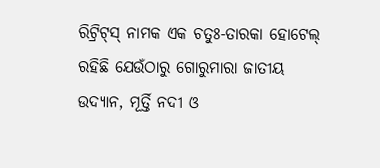ରିଟ୍ରିଟ୍‍ସ୍ ନାମକ ଏକ ଚତୁଃ-ତାରକା ହୋଟେଲ୍ ରହିଛି ଯେଉଁଠାରୁ ଗୋରୁମାରା ଜାତୀୟ ଉଦ୍ୟାନ, ମୂର୍ତ୍ତି ନଦୀ ଓ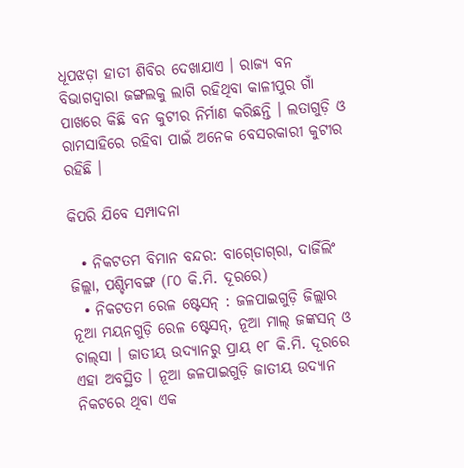ଧୂପଝଡ଼ା ହାତୀ ଶିବିର ଦେଖାଯାଏ । ରାଜ୍ୟ ବନ ବିଭାଗଦ୍ୱାରା ଜଙ୍ଗଲକୁ ଲାଗି ରହିଥିବା କାଳୀପୁର ଗାଁ ପାଖରେ କିଛି ବନ କୁଟୀର ନିର୍ମାଣ କରିଛନ୍ତି । ଲତାଗୁଡ଼ି ଓ ରାମସାହିରେ ରହିବା ପାଇଁ ଅନେକ ବେସରକାରୀ କୁଟୀର ରହିଛି ।

କିପରି ଯିବେ ସମ୍ପାଦନା

  • ନିକଟତମ ବିମାନ ବନ୍ଦର: ବାଗ୍‍ଡୋଗ୍‍ରା, ଦାର୍ଜିଲିଂ ଜିଲ୍ଲା, ପଶ୍ଚିମବଙ୍ଗ (୮୦ କି.ମି. ଦୂରରେ)
  • ନିକଟତମ ରେଳ ଷ୍ଟେସନ୍ : ଜଳପାଇଗୁଡ଼ି ଜିଲ୍ଲାର ନୂଆ ମୟନଗୁଡ଼ି ରେଳ ଷ୍ଟେସନ୍, ନୂଆ ମାଲ୍ ଜଙ୍କସନ୍ ଓ ଚାଲ୍‍ସା । ଜାତୀୟ ଉଦ୍ୟାନରୁ ପ୍ରାୟ ୧୮ କି.ମି. ଦୂରରେ ଏହା ଅବସ୍ଥିତ । ନୂଆ ଜଳପାଇଗୁଡ଼ି ଜାତୀୟ ଉଦ୍ୟାନ ନିକଟରେ ଥିବା ଏକ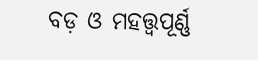ବଡ଼ ଓ ମହତ୍ତ୍ୱପୂର୍ଣ୍ଣ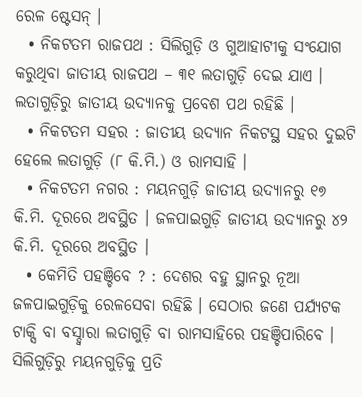ରେଳ ଷ୍ଟେସନ୍ ।
  • ନିକଟତମ ରାଜପଥ : ସିଲିଗୁଡ଼ି ଓ ଗୁଆହାଟୀକୁ ସଂଯୋଗ କରୁଥିବା ଜାତୀୟ ରାଜପଥ – ୩୧ ଲତାଗୁଡ଼ି ଦେଇ ଯାଏ । ଲତାଗୁଡ଼ିରୁ ଜାତୀୟ ଉଦ୍ୟାନକୁ ପ୍ରବେଶ ପଥ ରହିଛି ।
  • ନିକଟତମ ସହର : ଜାତୀୟ ଉଦ୍ୟାନ ନିକଟସ୍ଥ ସହର ଦୁଇଟି ହେଲେ ଲତାଗୁଡ଼ି (୮ କି.ମି.) ଓ ରାମସାହି ।
  • ନିକଟତମ ନଗର : ମୟନଗୁଡ଼ି ଜାତୀୟ ଉଦ୍ୟାନରୁ ୧୭ କି.ମି. ଦୂରରେ ଅବସ୍ଥିତ । ଜଳପାଇଗୁଡ଼ି ଜାତୀୟ ଉଦ୍ୟାନରୁ ୪୨ କି.ମି. ଦୂରରେ ଅବସ୍ଥିତ ।
  • କେମିତି ପହଞ୍ଚିବେ ? : ଦେଶର ବହୁ ସ୍ଥାନରୁ ନୂଆ ଜଳପାଇଗୁଡ଼ିକୁ ରେଳସେବା ରହିଛି । ସେଠାର ଜଣେ ପର୍ଯ୍ୟଟକ ଟାକ୍ସି ବା ବସ୍ଦ୍ୱାରା ଲତାଗୁଡ଼ି ବା ରାମସାହିରେ ପହଞ୍ଚିପାରିବେ । ସିଲିଗୁଡ଼ିରୁ ମୟନଗୁଡ଼ିକୁ ପ୍ରତି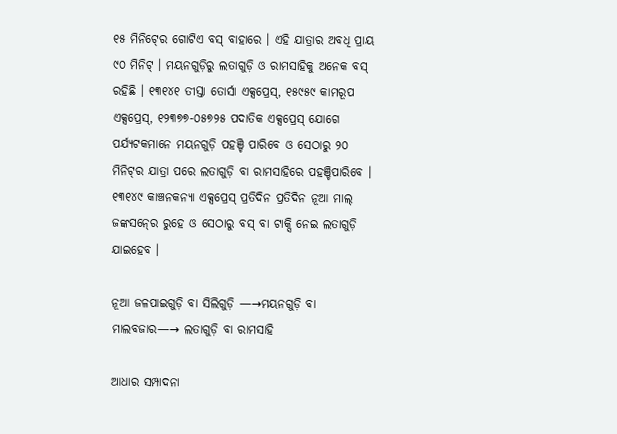୧୫ ମିନିଟ୍‍ରେ ଗୋଟିଏ ବସ୍ ବାହାରେ । ଏହି ଯାତ୍ରାର ଅବଧି ପ୍ରାୟ ୯୦ ମିନିଟ୍ । ମୟନଗୁଡ଼ିରୁ ଲତାଗୁଡ଼ି ଓ ରାମସାହିକୁ ଅନେକ ବସ୍ ରହିଛି । ୧୩୧୪୧ ତୀସ୍ତା ତୋର୍ସା ଏକ୍ସପ୍ରେସ୍, ୧୫୯୫୯ କାମରୂପ ଏକ୍ସପ୍ରେସ୍, ୧୨୩୭୭-୦୫୭୨୫ ପଦାତିକ ଏକ୍ସପ୍ରେସ୍ ଯୋଗେ ପର୍ଯ୍ୟଟକମାନେ ମୟନଗୁଡ଼ି ପହଞ୍ଚି ପାରିବେ ଓ ସେଠାରୁ ୨୦ ମିନିଟ୍‍ର ଯାତ୍ରା ପରେ ଲତାଗୁଡ଼ି ବା ରାମସାହିରେ ପହଞ୍ଚିପାରିବେ । ୧୩୧୪୯ କାଞ୍ଚନକନ୍ୟା ଏକ୍ସପ୍ରେସ୍ ପ୍ରତିଦିନ ପ୍ରତିଦିନ ନୂଆ ମାଲ୍ ଜଙ୍କସନ୍‍ରେ ରୁହେ ଓ ସେଠାରୁ ବସ୍ ବା ଟାକ୍ସି ନେଇ ଲତାଗୁଡ଼ି ଯାଇହେବ ।

ନୂଆ ଜଳପାଇଗୁଡ଼ି ବା ସିଲିଗୁଡ଼ି —→ମୟନଗୁଡ଼ି ବା ମାଲବଜାର—→ ଲତାଗୁଡ଼ି ବା ରାମସାହି

ଆଧାର ସମ୍ପାଦନା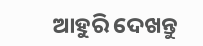ଆହୁରି ଦେଖନ୍ତୁ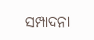ସମ୍ପାଦନା